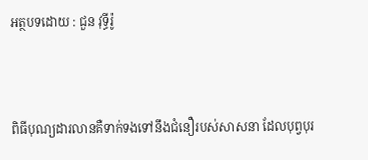អត្ថបទដោយ : ជួន វុទ្ធីរ៉ូ



ពិធីបុណ្យដារលានគឺទាក់ទងទៅនឹងជំនឿរបស់សាសនា ដែលបុព្វបុរ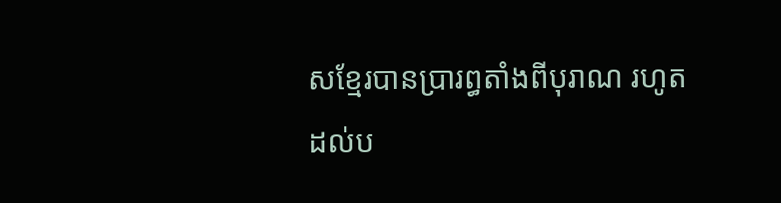សខ្មែរបានប្រារព្ធតាំងពីបុរាណ រហូតដល់ប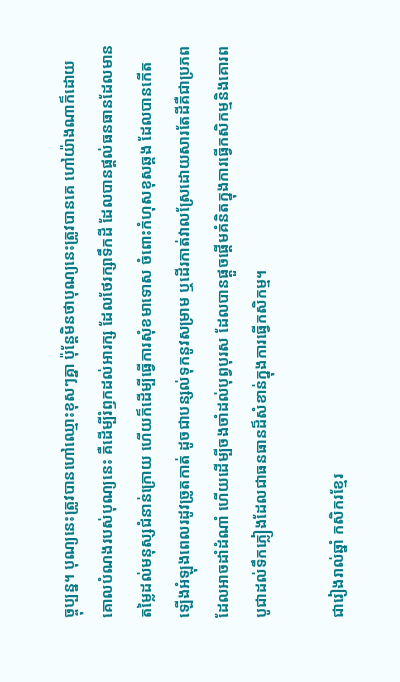ច្ចុប្បន្ន។ បុណ្យនេះត្រូវបានហៅឈ្មោះខុសៗគ្នា ប៉ុន្តែមិនថាបុណ្យនេះត្រូវបានគេ ហៅយ៉ាងណាក៏ដោយ គោលបំណងរបស់បុណ្យនេះ គឺដើម្បីរំឭកដល់អារក្ស ដែលថែរក្សាទឹកដី ដែលបានផ្ដល់ធនធានដែលមានតម្លៃដល់មនុស្សជំនាន់ក្រោយ ហើយក៏ដើម្បីធ្វើការសុំខមាទោស ចំពោះកំហុសខុសឆ្គង ដែលបានកើតឡើងអំឡុងពេលរដូវច្រូតកាត់ ដូចជាបន្សល់ទុកនូវសម្រាម ឬដើរកាត់វាលស្រែដោយសារតែដីគឺជាប្រភពដែលអាចដាំដំណាំ ហើយដើម្បីចងចាំដល់បុព្វបុរស ដែលបានផ្ដួចផ្ដើមគំនិតក្នុងការធ្វើកសិកម្មនិងគោរពបូជាដល់ទឹកភ្លៀងដែលជាធនធានដ៏សំខាន់ក្នុងការធ្វើកសិកម្ម។

ជារៀងរាល់ឆ្នាំ កសិករខ្មែរ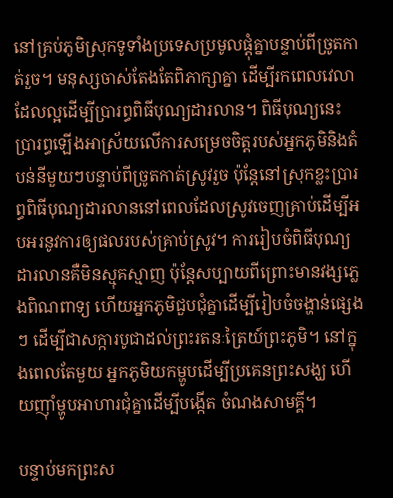នៅគ្រប់ភូមិស្រុកទូទាំងប្រទេសប្រមូលផ្ដុំគ្នាបន្ទាប់ពីច្រូតកាត់រួច។ មនុស្សចាស់តែងតែពិភាក្សាគ្នា ដើម្បីរកពេលវេលាដែលល្អដើម្បីប្រារព្ធពិធីបុណ្យដារលាន។ ពិធីបុណ្យនេះប្រារព្ធឡើងអាស្រ័យលើការសម្រេចចិត្តរបស់អ្នកភូមិនិងតំបន់នីមួយៗបន្ទាប់ពីច្រូតកាត់ស្រូវរួច ប៉ុន្តែនៅស្រុកខ្លះប្រារព្ធពិធីបុណ្យដារលាននៅពេលដែលស្រូវចេញគ្រាប់ដើម្បីអបអរនូវការឲ្យផលរបស់គ្រាប់ស្រូវ។ ការរៀបចំពិធីបុណ្យដារលានគឺមិនស្មុគស្មាញ ប៉ុន្តែសប្បាយពីព្រោះមានវង្សភ្លេងពិណពាទ្យ ហើយអ្នកភូមិជួបជុំគ្នាដើម្បីរៀបចំចង្ហាន់ផ្សេងៗ ដើម្បីជាសក្ការបូជាដល់ព្រះរតនៈត្រៃយ៍ព្រះភូមិ។ នៅក្នុងពេលតែមួយ អ្នកភូមិយកម្ហូបដើម្បីប្រគេនព្រះសង្ឃ ហើយញ៉ាំម្ហូបអាហារជុំគ្នាដើម្បីបង្កើត ចំណងសាមគ្គី។

បន្ទាប់មកព្រះស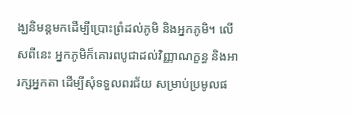ង្ឃនិមន្តមកដើម្បីប្រោះព្រំដល់ភូមិ និងអ្នកភូមិ។ លើសពីនេះ អ្នកភូមិក៏គោរពបូជាដល់វិញ្ញាណក្ខន្ធ និងអារក្សអ្នកតា ដើម្បីសុំទទួលពរជ័យ សម្រាប់ប្រមូលផ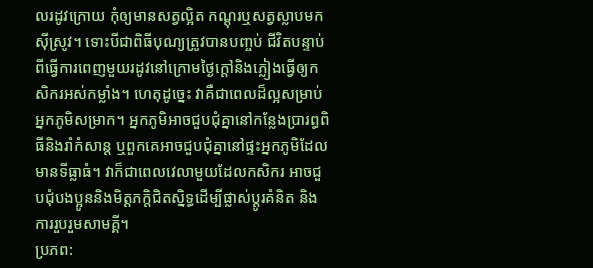លរដូវក្រោយ កុំឲ្យមានសត្វល្អិត កណ្ដុរឬសត្វស្លាបមកស៊ីស្រូវ។ ទោះបីជាពិធីបុណ្យត្រូវបានបញ្ចប់ ជីវិតបន្ទាប់ពីធ្វើការពេញមួយរដូវនៅក្រោមថ្ងៃក្ដៅនិងភ្លៀងធ្វើឲ្យកសិករអស់កម្លាំង។ ហេតុដូច្នេះ វាគឺជាពេលដ៏ល្អសម្រាប់អ្នកភូមិសម្រាក។ អ្នកភូមិអាចជួបជុំគ្នានៅកន្លែងប្រារព្ធពិធីនិងរាំកំសាន្ត ឬពួកគេអាចជួបជុំគ្នានៅផ្ទះអ្នកភូមិដែលមានទីធ្លាធំ។ វាក៏ជាពេលវេលាមួយដែលកសិករ អាចជួបជុំបងប្អូននិងមិត្តភក្តិជិតស្និទ្ធដើម្បីផ្លាស់ប្ដូរគំនិត និងការរួបរួមសាមគ្គី។
ប្រភព: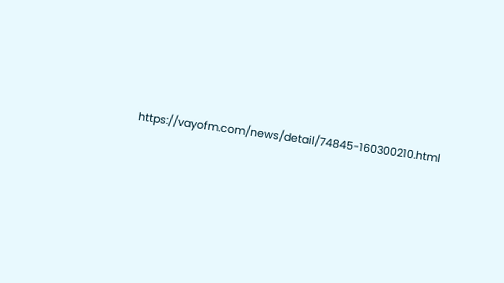https://vayofm.com/news/detail/74845-160300210.html